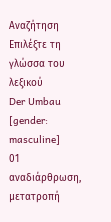Αναζήτηση
Επιλέξτε τη γλώσσα του λεξικού
Der Umbau
[gender: masculine]
01
αναδιάρθρωση, μετατροπή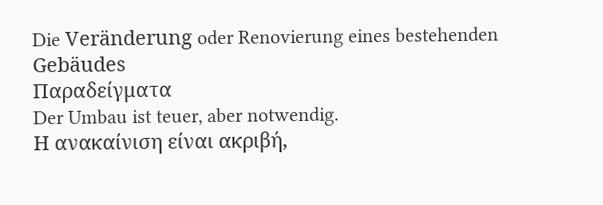Die Veränderung oder Renovierung eines bestehenden Gebäudes
Παραδείγματα
Der Umbau ist teuer, aber notwendig.
Η ανακαίνιση είναι ακριβή,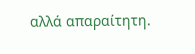αλλά απαραίτητη.